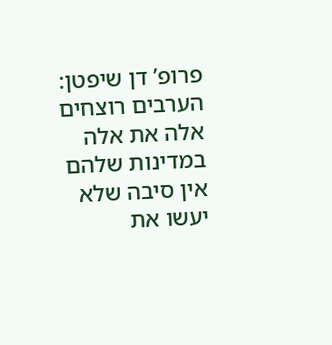פרופ’ דן שיפטן: הערבים רוצחים אלה את אלה במדינות שלהם אין סיבה שלא יעשו את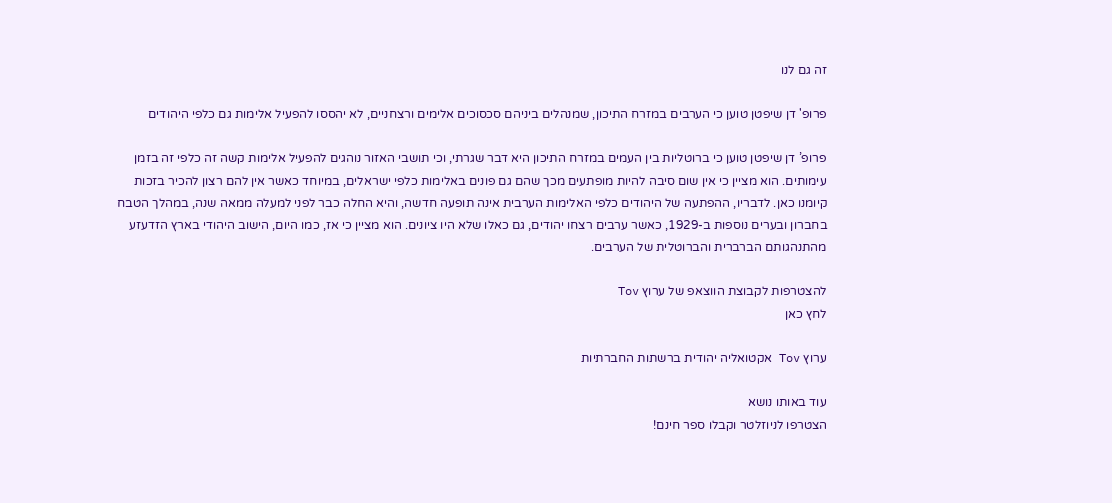זה גם לנו

פרופ' דן שיפטן טוען כי הערבים במזרח התיכון, שמנהלים ביניהם סכסוכים אלימים ורצחניים, לא יהססו להפעיל אלימות גם כלפי היהודים

פרופ’ דן שיפטן טוען כי ברוטליות בין העמים במזרח התיכון היא דבר שגרתי, וכי תושבי האזור נוהגים להפעיל אלימות קשה זה כלפי זה בזמן עימותים. הוא מציין כי אין שום סיבה להיות מופתעים מכך שהם גם פונים באלימות כלפי ישראלים, במיוחד כאשר אין להם רצון להכיר בזכות קיומנו כאן. לדבריו, ההפתעה של היהודים כלפי האלימות הערבית אינה תופעה חדשה, והיא החלה כבר לפני למעלה ממאה שנה, במהלך הטבח בחברון ובערים נוספות ב-1929, כאשר ערבים רצחו יהודים, גם כאלו שלא היו ציונים. הוא מציין כי אז, כמו היום, הישוב היהודי בארץ הזדעזע מהתנהגותם הברברית והברוטלית של הערבים.

להצטרפות לקבוצת הווצאפ של ערוץ Tov
לחץ כאן

ערוץ Tov אקטואליה יהודית ברשתות החברתיות

עוד באותו נושא
הצטרפו לניוזלטר וקבלו ספר חינם!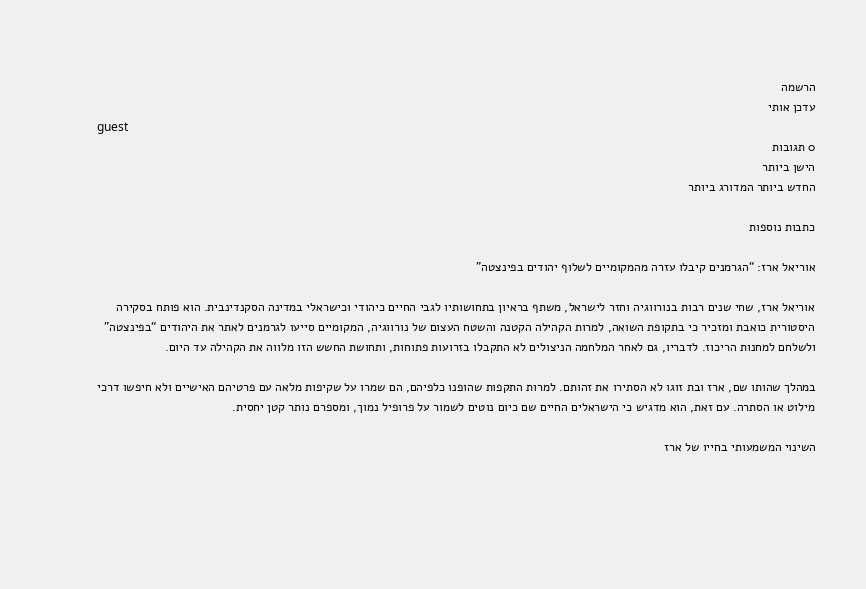הרשמה
עדכן אותי
guest
0 תגובות
הישן ביותר
החדש ביותר המדורג ביותר

כתבות נוספות

אוריאל ארז: “הגרמנים קיבלו עזרה מהמקומיים לשלוף יהודים בפינצטה”

אוריאל ארז, שחי שנים רבות בנורווגיה וחזר לישראל, משתף בראיון בתחושותיו לגבי החיים כיהודי וכישראלי במדינה הסקנדינבית. הוא פותח בסקירה היסטורית כואבת ומזכיר כי בתקופת השואה, למרות הקהילה הקטנה והשטח העצום של נורווגיה, המקומיים סייעו לגרמנים לאתר את היהודים “בפינצטה” ולשלחם למחנות הריכוז. לדבריו, גם לאחר המלחמה הניצולים לא התקבלו בזרועות פתוחות, ותחושת החשש הזו מלווה את הקהילה עד היום.

במהלך שהותו שם, ארז ובת זוגו לא הסתירו את זהותם. למרות התקפות שהופנו כלפיהם, הם שמרו על שקיפות מלאה עם פרטיהם האישיים ולא חיפשו דרכי מילוט או הסתרה. עם זאת, הוא מדגיש כי הישראלים החיים שם כיום נוטים לשמור על פרופיל נמוך, ומספרם נותר קטן יחסית.

השינוי המשמעותי בחייו של ארז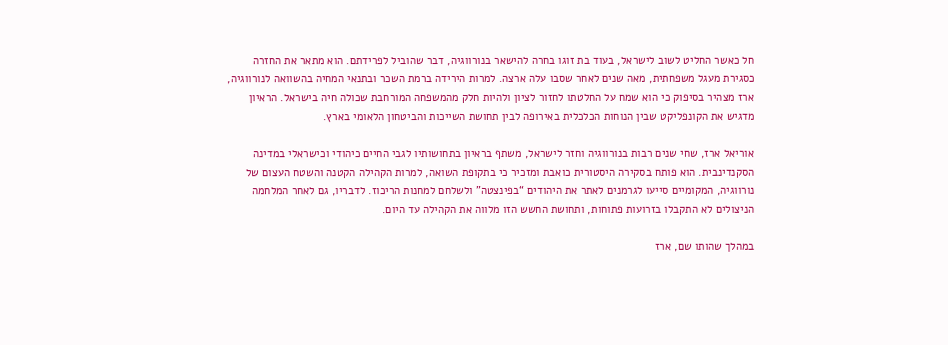חל כאשר החליט לשוב לישראל, בעוד בת זוגו בחרה להישאר בנורווגיה, דבר שהוביל לפרידתם. הוא מתאר את החזרה כסגירת מעגל משפחתית, מאה שנים לאחר שסבו עלה ארצה. למרות הירידה ברמת השכר ובתנאי המחיה בהשוואה לנורווגיה, ארז מצהיר בסיפוק כי הוא שמח על החלטתו לחזור לציון ולהיות חלק מהמשפחה המורחבת שכולה חיה בישראל. הראיון מדגיש את הקונפליקט שבין הנוחות הכלכלית באירופה לבין תחושת השייכות והביטחון הלאומי בארץ.

אוריאל ארז, שחי שנים רבות בנורווגיה וחזר לישראל, משתף בראיון בתחושותיו לגבי החיים כיהודי וכישראלי במדינה הסקנדינבית. הוא פותח בסקירה היסטורית כואבת ומזכיר כי בתקופת השואה, למרות הקהילה הקטנה והשטח העצום של נורווגיה, המקומיים סייעו לגרמנים לאתר את היהודים “בפינצטה” ולשלחם למחנות הריכוז. לדבריו, גם לאחר המלחמה הניצולים לא התקבלו בזרועות פתוחות, ותחושת החשש הזו מלווה את הקהילה עד היום.

במהלך שהותו שם, ארז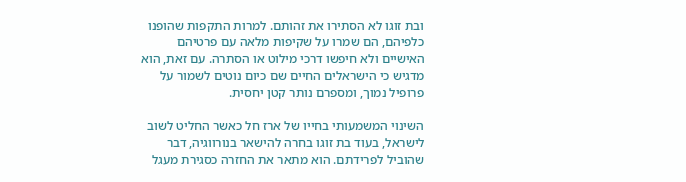ובת זוגו לא הסתירו את זהותם. למרות התקפות שהופנו כלפיהם, הם שמרו על שקיפות מלאה עם פרטיהם האישיים ולא חיפשו דרכי מילוט או הסתרה. עם זאת, הוא מדגיש כי הישראלים החיים שם כיום נוטים לשמור על פרופיל נמוך, ומספרם נותר קטן יחסית.

השינוי המשמעותי בחייו של ארז חל כאשר החליט לשוב לישראל, בעוד בת זוגו בחרה להישאר בנורווגיה, דבר שהוביל לפרידתם. הוא מתאר את החזרה כסגירת מעגל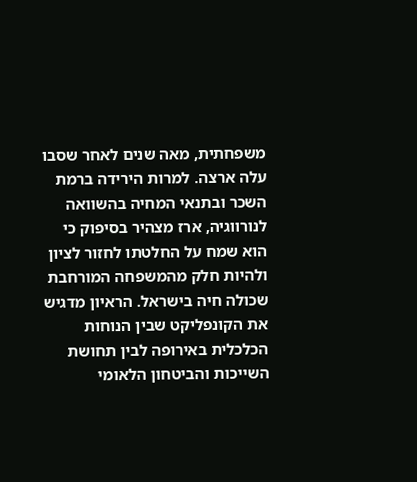משפחתית, מאה שנים לאחר שסבו עלה ארצה. למרות הירידה ברמת השכר ובתנאי המחיה בהשוואה לנורווגיה, ארז מצהיר בסיפוק כי הוא שמח על החלטתו לחזור לציון ולהיות חלק מהמשפחה המורחבת שכולה חיה בישראל. הראיון מדגיש את הקונפליקט שבין הנוחות הכלכלית באירופה לבין תחושת השייכות והביטחון הלאומי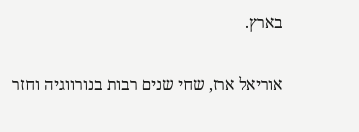בארץ.

אוריאל ארז, שחי שנים רבות בנורווגיה וחזר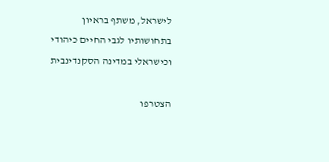לישראל, משתף בראיון בתחושותיו לגבי החיים כיהודי וכישראלי במדינה הסקנדינבית

הצטרפו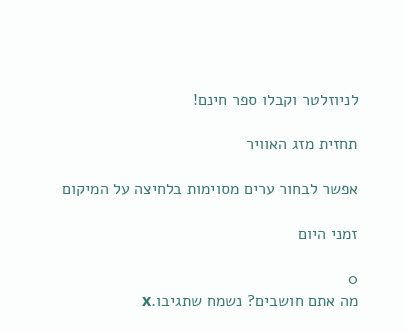לניוזלטר וקבלו ספר חינם!

תחזית מזג האוויר

אפשר לבחור ערים מסוימות בלחיצה על המיקום

זמני היום

0
מה אתם חושבים? נשמח שתגיבו.x